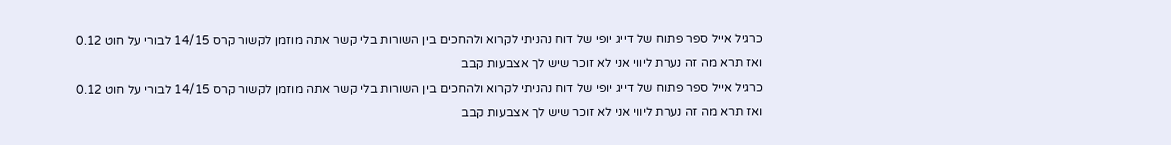כרגיל אייל ספר פתוח של דייג יופי של דוח נהניתי לקרוא ולהחכים בין השורות בלי קשר אתה מוזמן לקשור קרס 14/15 לבורי על חוט 0.12 ואז תרא מה זה נערת ליווי אני לא זוכר שיש לך אצבעות קבב
כרגיל אייל ספר פתוח של דייג יופי של דוח נהניתי לקרוא ולהחכים בין השורות בלי קשר אתה מוזמן לקשור קרס 14/15 לבורי על חוט 0.12 ואז תרא מה זה נערת ליווי אני לא זוכר שיש לך אצבעות קבב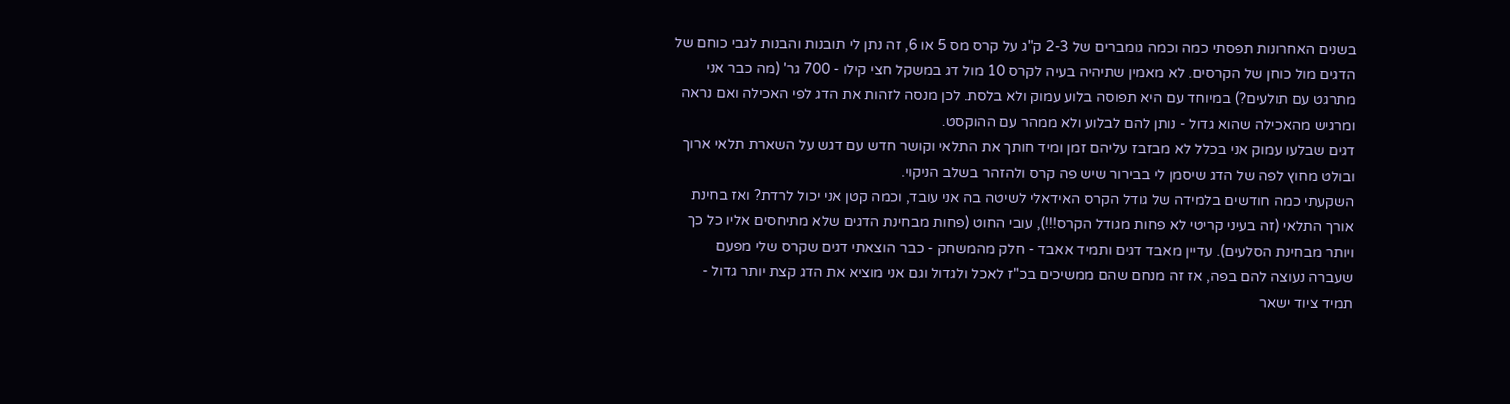בשנים האחרונות תפסתי כמה וכמה גומברים של 2-3 ק"ג על קרס מס 5 או 6, זה נתן לי תובנות והבנות לגבי כוחם של הדגים מול כוחן של הקרסים. לא מאמין שתיהיה בעיה לקרס 10 מול דג במשקל חצי קילו - 700 גר' (מה כבר אני מתרגט עם תולעים?) במיוחד עם היא תפוסה בלוע עמוק ולא בלסת. לכן מנסה לזהות את הדג לפי האכילה ואם נראה ומרגיש מהאכילה שהוא גדול - נותן להם לבלוע ולא ממהר עם ההוקסט.
דגים שבלעו עמוק אני בכלל לא מבזבז עליהם זמן ומיד חותך את התלאי וקושר חדש עם דגש על השארת תלאי ארוך ובולט מחוץ לפה של הדג שיסמן לי בבירור שיש פה קרס ולהזהר בשלב הניקוי.
השקעתי כמה חודשים בלמידה של גודל הקרס האידאלי לשיטה בה אני עובד, וכמה קטן אני יכול לרדת? ואז בחינת אורך התלאי (זה בעיני קריטי לא פחות מגודל הקרס!!!), עובי החוט (פחות מבחינת הדגים שלא מתיחסים אליו כל כך ויותר מבחינת הסלעים). עדיין מאבד דגים ותמיד אאבד - חלק מהמשחק - כבר הוצאתי דגים שקרס שלי מפעם שעברה נעוצה להם בפה, אז זה מנחם שהם ממשיכים בכ"ז לאכל ולגדול וגם אני מוציא את הדג קצת יותר גדול - תמיד ציוד ישאר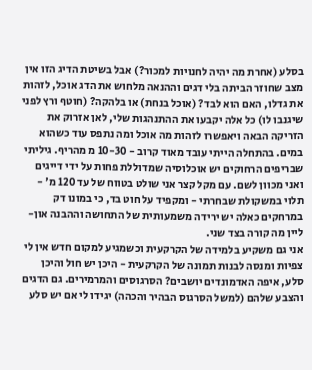בסלע (אחרת מה יהיה לחנויות למכור?) אבל בשיטת הדיג הזו אין מצב שחוזר הביתה בלי דגים וההנאה מלחוש את הדג אוכל, לזהות את גדלו, האם הוא לבד? (אוכל בנחת) או בלהקה? (חוטף ורץ לפני שיגנבו לו) כל אלה יקבעו את ההתנהגות שלי, לאן אזרוק את הזריקה הבאה ויאפשרו לזהות מה אוכל ומה נתפס עוד כשהוא במים. בהתחלה הייתי עובד מאוד קרוב - 10-30 מ מהריף. גיליתי שבריפים הרחוקים יש אוכלוסיה שמדוללת פחות על ידי דייגים ואני מכוון לשם. עם מקל קצר אני שולט בטווח של עד 120 מ' - תלוי במשקולת שבחרתי - ומקפיד על חוט בד, כי במונו דק במרחקים כאלה יש ירידה משמעותית של התחושה וההבנה און-ליין מה קורה בצד שני.
אני גם משקיע בלמידה של הקרקעית וכשמגיע למקום חדש אין לי צפיות ומנסה לבנות תמונה של הקרקעית - היכן יש חול והיכן סלע, איפה האדמונדים יושבים? הסרגוסים והמרמירים. גם הדגים והצבע שלהם (למשל הסרגוס הבהיר והכהה) יגידו לי אם יש סלע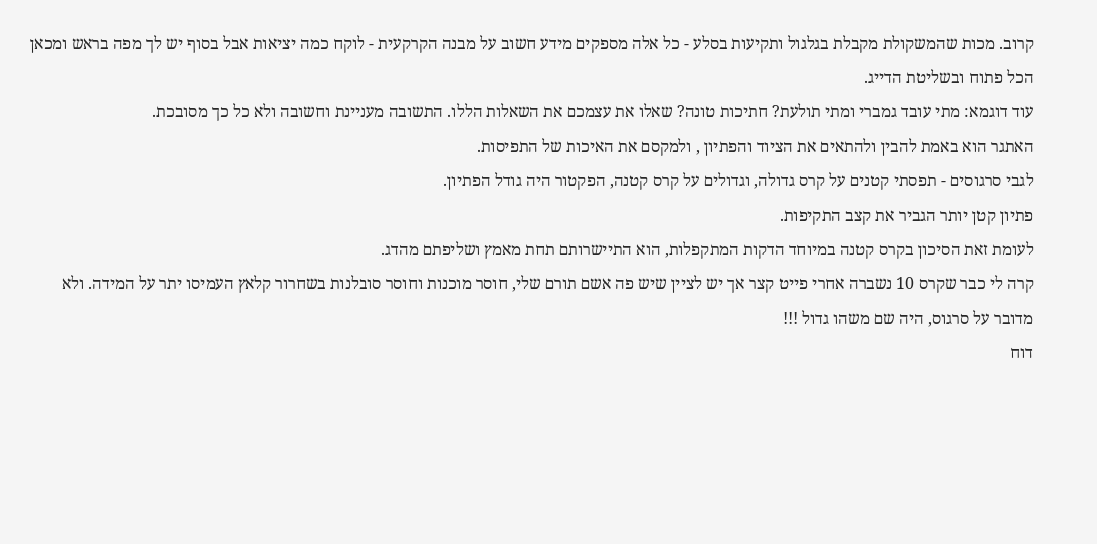קרוב. מכות שהמשקולת מקבלת בגלגול ותקיעות בסלע - כל אלה מספקים מידע חשוב על מבנה הקרקעית - לוקח כמה יציאות אבל בסוף יש לך מפה בראש ומכאן הכל פתוח ובשליטת הדייג.
עוד דוגמא: מתי עובד גמברי ומתי תולעת? חתיכות טונה? שאלו את עצמכם את השאלות הללו. התשובה מעניינת וחשובה ולא כל כך מסובכת.
האתגר הוא באמת להבין ולהתאים את הציוד והפתיון , ולמקסם את האיכות של התפיסות.
לגבי סרגוסים - תפסתי קטנים על קרס גדולה, וגדולים על קרס קטנה, הפקטור היה גודל הפתיון.
פתיון קטן יותר הגביר את קצב התקיפות.
לעומת זאת הסיכון בקרס קטנה במיוחד הדקות המתקפלות, הוא התיישרותם תחת מאמץ ושליפתם מהדג.
קרה לי כבר שקרס 10 נשברה אחרי פייט קצר אך יש לציין שיש פה אשם תורם שלי, חוסר מוכנות וחוסר סובלנות בשחרור קלאץ העמיסו יתר על המידה. ולא מדובר על סרגוס, היה שם משהו גדול !!!
דוח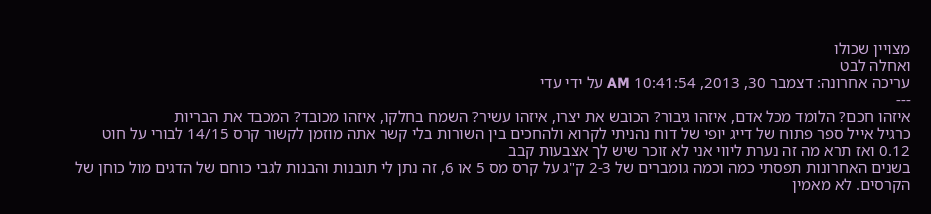מצויין שכולו
ואחלה לבט
עריכה אחרונה: דצמבר 30, 2013, 10:41:54 AM על ידי עדי
---
איזהו חכם? הלומד מכל אדם, איזהו גיבור? הכובש את יצרו, איזהו עשיר? השמח בחלקו, איזהו מכובד? המכבד את הבריות
כרגיל אייל ספר פתוח של דייג יופי של דוח נהניתי לקרוא ולהחכים בין השורות בלי קשר אתה מוזמן לקשור קרס 14/15 לבורי על חוט 0.12 ואז תרא מה זה נערת ליווי אני לא זוכר שיש לך אצבעות קבב
בשנים האחרונות תפסתי כמה וכמה גומברים של 2-3 ק"ג על קרס מס 5 או 6, זה נתן לי תובנות והבנות לגבי כוחם של הדגים מול כוחן של הקרסים. לא מאמין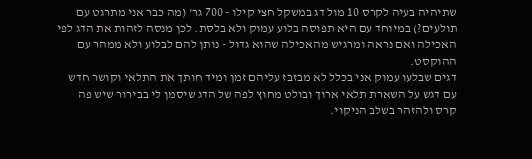שתיהיה בעיה לקרס 10 מול דג במשקל חצי קילו - 700 גר' (מה כבר אני מתרגט עם תולעים?) במיוחד עם היא תפוסה בלוע עמוק ולא בלסת. לכן מנסה לזהות את הדג לפי האכילה ואם נראה ומרגיש מהאכילה שהוא גדול - נותן להם לבלוע ולא ממהר עם ההוקסט.
דגים שבלעו עמוק אני בכלל לא מבזבז עליהם זמן ומיד חותך את התלאי וקושר חדש עם דגש על השארת תלאי ארוך ובולט מחוץ לפה של הדג שיסמן לי בבירור שיש פה קרס ולהזהר בשלב הניקוי.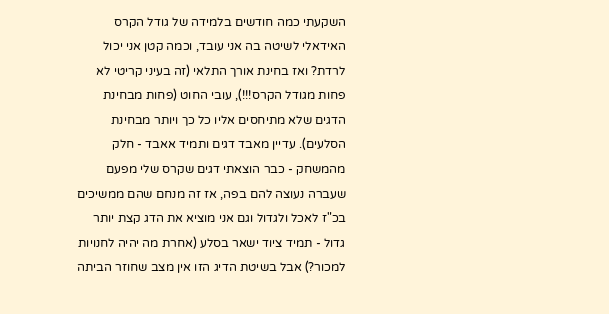השקעתי כמה חודשים בלמידה של גודל הקרס האידאלי לשיטה בה אני עובד, וכמה קטן אני יכול לרדת? ואז בחינת אורך התלאי (זה בעיני קריטי לא פחות מגודל הקרס!!!), עובי החוט (פחות מבחינת הדגים שלא מתיחסים אליו כל כך ויותר מבחינת הסלעים). עדיין מאבד דגים ותמיד אאבד - חלק מהמשחק - כבר הוצאתי דגים שקרס שלי מפעם שעברה נעוצה להם בפה, אז זה מנחם שהם ממשיכים בכ"ז לאכל ולגדול וגם אני מוציא את הדג קצת יותר גדול - תמיד ציוד ישאר בסלע (אחרת מה יהיה לחנויות למכור?) אבל בשיטת הדיג הזו אין מצב שחוזר הביתה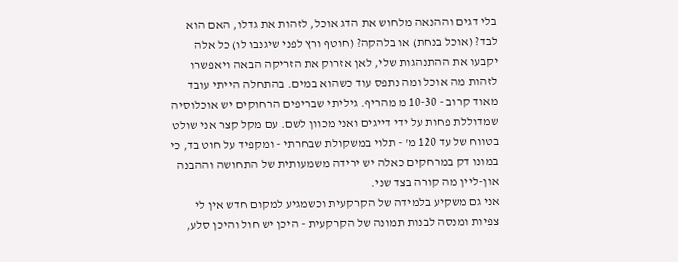בלי דגים וההנאה מלחוש את הדג אוכל, לזהות את גדלו, האם הוא לבד? (אוכל בנחת) או בלהקה? (חוטף ורץ לפני שיגנבו לו) כל אלה יקבעו את ההתנהגות שלי, לאן אזרוק את הזריקה הבאה ויאפשרו לזהות מה אוכל ומה נתפס עוד כשהוא במים. בהתחלה הייתי עובד מאוד קרוב - 10-30 מ מהריף. גיליתי שבריפים הרחוקים יש אוכלוסיה שמדוללת פחות על ידי דייגים ואני מכוון לשם. עם מקל קצר אני שולט בטווח של עד 120 מ' - תלוי במשקולת שבחרתי - ומקפיד על חוט בד, כי במונו דק במרחקים כאלה יש ירידה משמעותית של התחושה וההבנה און-ליין מה קורה בצד שני.
אני גם משקיע בלמידה של הקרקעית וכשמגיע למקום חדש אין לי צפיות ומנסה לבנות תמונה של הקרקעית - היכן יש חול והיכן סלע,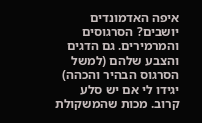איפה האדמונדים יושבים? הסרגוסים והמרמירים. גם הדגים והצבע שלהם (למשל הסרגוס הבהיר והכהה) יגידו לי אם יש סלע קרוב. מכות שהמשקולת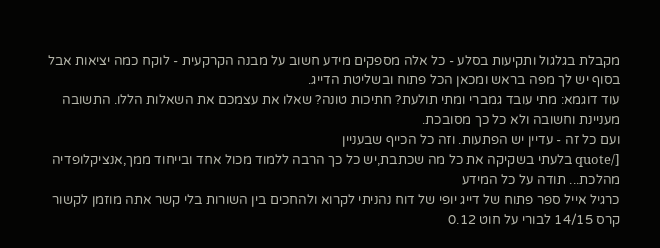מקבלת בגלגול ותקיעות בסלע - כל אלה מספקים מידע חשוב על מבנה הקרקעית - לוקח כמה יציאות אבל בסוף יש לך מפה בראש ומכאן הכל פתוח ובשליטת הדייג.
עוד דוגמא: מתי עובד גמברי ומתי תולעת? חתיכות טונה? שאלו את עצמכם את השאלות הללו. התשובה מעניינת וחשובה ולא כל כך מסובכת.
ועם כל זה - עדיין יש הפתעות. וזה כל הכייף שבעניין
[/quote בלעתי בשקיקה את כל מה שכתבת,יש כל כך הרבה ללמוד מכול אחד ובייחוד ממך,אנציקלופדיה מהלכת... תודה על כל המידע
כרגיל אייל ספר פתוח של דייג יופי של דוח נהניתי לקרוא ולהחכים בין השורות בלי קשר אתה מוזמן לקשור קרס 14/15 לבורי על חוט 0.12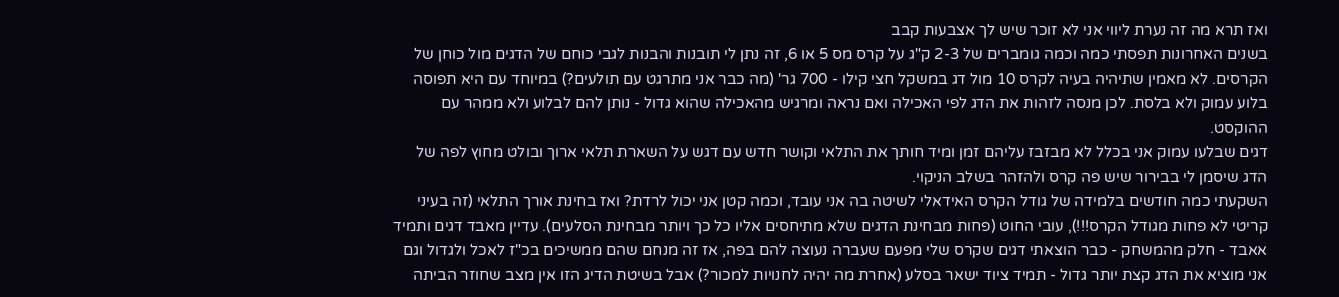ואז תרא מה זה נערת ליווי אני לא זוכר שיש לך אצבעות קבב
בשנים האחרונות תפסתי כמה וכמה גומברים של 2-3 ק"ג על קרס מס 5 או 6, זה נתן לי תובנות והבנות לגבי כוחם של הדגים מול כוחן של הקרסים. לא מאמין שתיהיה בעיה לקרס 10 מול דג במשקל חצי קילו - 700 גר' (מה כבר אני מתרגט עם תולעים?) במיוחד עם היא תפוסה בלוע עמוק ולא בלסת. לכן מנסה לזהות את הדג לפי האכילה ואם נראה ומרגיש מהאכילה שהוא גדול - נותן להם לבלוע ולא ממהר עם ההוקסט.
דגים שבלעו עמוק אני בכלל לא מבזבז עליהם זמן ומיד חותך את התלאי וקושר חדש עם דגש על השארת תלאי ארוך ובולט מחוץ לפה של הדג שיסמן לי בבירור שיש פה קרס ולהזהר בשלב הניקוי.
השקעתי כמה חודשים בלמידה של גודל הקרס האידאלי לשיטה בה אני עובד, וכמה קטן אני יכול לרדת? ואז בחינת אורך התלאי (זה בעיני קריטי לא פחות מגודל הקרס!!!), עובי החוט (פחות מבחינת הדגים שלא מתיחסים אליו כל כך ויותר מבחינת הסלעים). עדיין מאבד דגים ותמיד אאבד - חלק מהמשחק - כבר הוצאתי דגים שקרס שלי מפעם שעברה נעוצה להם בפה, אז זה מנחם שהם ממשיכים בכ"ז לאכל ולגדול וגם אני מוציא את הדג קצת יותר גדול - תמיד ציוד ישאר בסלע (אחרת מה יהיה לחנויות למכור?) אבל בשיטת הדיג הזו אין מצב שחוזר הביתה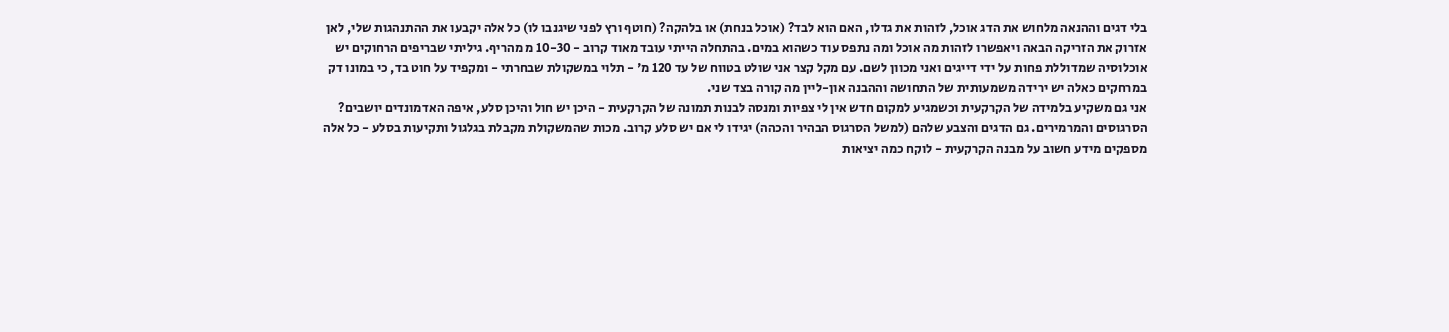בלי דגים וההנאה מלחוש את הדג אוכל, לזהות את גדלו, האם הוא לבד? (אוכל בנחת) או בלהקה? (חוטף ורץ לפני שיגנבו לו) כל אלה יקבעו את ההתנהגות שלי, לאן אזרוק את הזריקה הבאה ויאפשרו לזהות מה אוכל ומה נתפס עוד כשהוא במים. בהתחלה הייתי עובד מאוד קרוב - 10-30 מ מהריף. גיליתי שבריפים הרחוקים יש אוכלוסיה שמדוללת פחות על ידי דייגים ואני מכוון לשם. עם מקל קצר אני שולט בטווח של עד 120 מ' - תלוי במשקולת שבחרתי - ומקפיד על חוט בד, כי במונו דק במרחקים כאלה יש ירידה משמעותית של התחושה וההבנה און-ליין מה קורה בצד שני.
אני גם משקיע בלמידה של הקרקעית וכשמגיע למקום חדש אין לי צפיות ומנסה לבנות תמונה של הקרקעית - היכן יש חול והיכן סלע, איפה האדמונדים יושבים? הסרגוסים והמרמירים. גם הדגים והצבע שלהם (למשל הסרגוס הבהיר והכהה) יגידו לי אם יש סלע קרוב. מכות שהמשקולת מקבלת בגלגול ותקיעות בסלע - כל אלה מספקים מידע חשוב על מבנה הקרקעית - לוקח כמה יציאות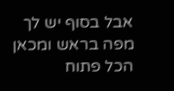אבל בסוף יש לך מפה בראש ומכאן הכל פתוח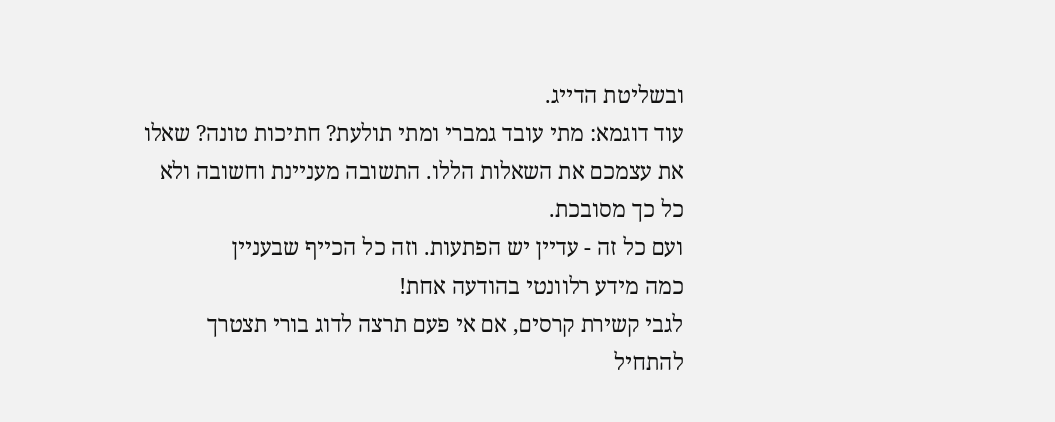ובשליטת הדייג.
עוד דוגמא: מתי עובד גמברי ומתי תולעת? חתיכות טונה? שאלו את עצמכם את השאלות הללו. התשובה מעניינת וחשובה ולא כל כך מסובכת.
ועם כל זה - עדיין יש הפתעות. וזה כל הכייף שבעניין
כמה מידע רלוונטי בהודעה אחת!
לגבי קשירת קרסים, אם אי פעם תרצה לדוג בורי תצטרך להתחיל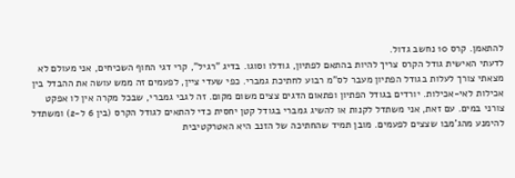להתאמן. קרס 10 נחשב גדול.
לדעתי האישית גודל הקרס צריך להיות בהתאם לפתיון, גודלו וסוגו. בדיג "רגיל", קרי דגי החוף השכיחים, אני מעולם לא מצאתי צורך לעלות בגודל הפתיון מעבר לס"מ רבוע לחתיכת גמברי. כפי שעדי ציין, לפעמים זה ממש עושה את ההבדל בין אכילות לאי-אכילות. יורדים בגודל הפתיון ופתאום הדגים צצים משום מקום. זה לגבי גמברי, שבכל מקרה אין לו אפקט צורני במים. עם זאת, אני משתדל לקנות או להשיג גמברי בגודל קטן יחסית כדי להתאים לגודל הקרס (בין 6 ל-2) ומשתדל להימנע מהג'מבו שצצים לפעמים. מובן תמיד שהחתיכה של הזנב היא האטרקטיבית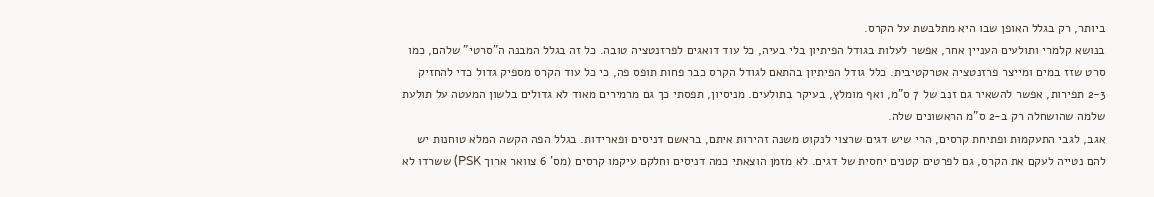ביותר, רק בגלל האופן שבו היא מתלבשת על הקרס.
בנושא קלמרי ותולעים העניין אחר, אפשר לעלות בגודל הפיתיון בלי בעיה, כל עוד דואגים לפרזנטציה טובה. כל זה בגלל המבנה ה"סרטי" שלהם, כמו סרט שזז במים ומייצר פרזנטציה אטרקטיבית. כלל גודל הפיתיון בהתאם לגודל הקרס כבר פחות תופס פה, כי כל עוד הקרס מספיק גדול כדי להחזיק 2-3 תפירות, אפשר להשאיר גם זנב של 7 ס"מ, ואף מומלץ, בעיקר בתולעים. מניסיון, תפסתי כך גם מרמירים מאוד לא גדולים בלשון המעטה על תולעת שלמה שהושחלה רק ב-2 ס"מ הראשונים שלה.
אגב, לגבי התעקמות ופתיחת קרסים, הרי שיש דגים שרצוי לנקוט משנה זהירות איתם, בראשם דניסים ופארידות. בגלל הפה הקשה המלא טוחנות יש להם נטייה לעקם את הקרס, גם לפרטים קטנים יחסית של דגים. לא מזמן הוצאתי כמה דניסים וחלקם עיקמו קרסים (מס' 6 צוואר ארוך PSK) ששרדו לא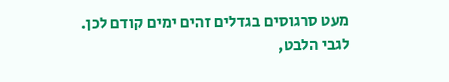מעט סרגוסים בגדלים זהים ימים קודם לכן.
לגבי הלבט,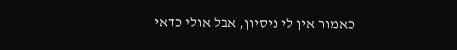כאמור אין לי ניסיון, אבל אולי כדאי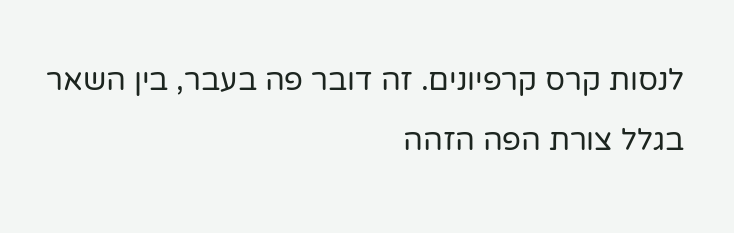לנסות קרס קרפיונים. זה דובר פה בעבר, בין השאר בגלל צורת הפה הזהה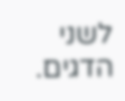לשני הדגים.